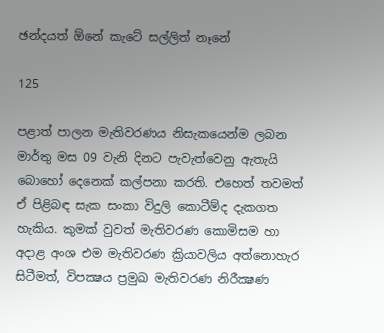ඡන්දයත් ඕනේ කැටේ සල්ලිත් නෑනේ

125

පළාත් පාලන මැතිවරණය නිසැකයෙන්ම ලබන මාර්තු මස 09 වැනි දිනට පැවැත්වෙනු ඇතැයි බොහෝ දෙනෙක් කල්පනා කරති. එහෙත් තවමත් ඒ පිළිබඳ සැක සංකා විදුලි කොටීම්ද දැකගත හැකිය. කුමක් වුවත් මැතිවරණ කොමිසම හා අදාළ අංශ එම මැතිවරණ ක්‍රියාවලිය අත්නොහැර සිටීමත්, විපක්‍ෂය ප්‍රමුඛ මැතිවරණ නිරීක්‍ෂණ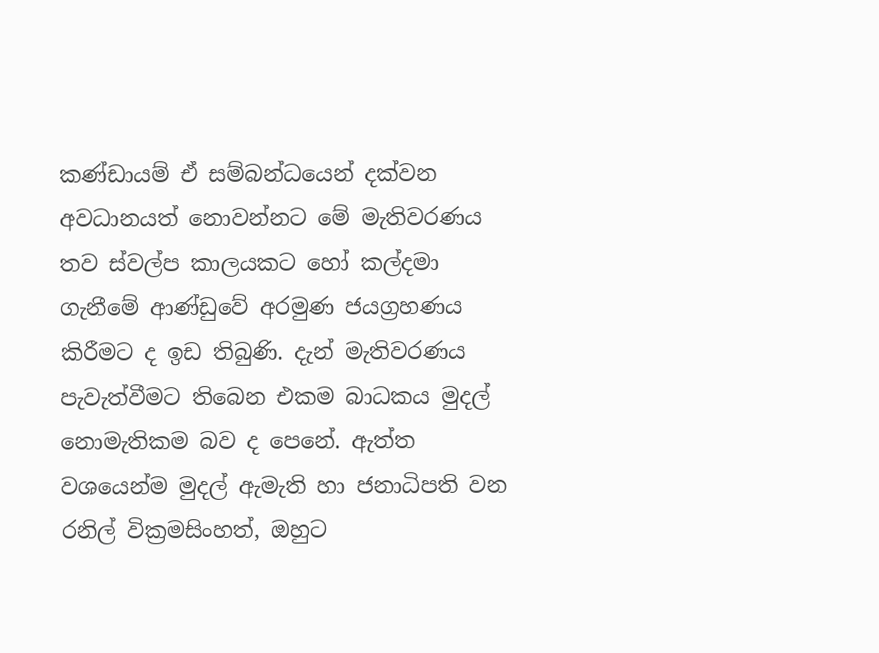කණ්ඩායම් ඒ සම්බන්ධයෙන් දක්වන අවධානයත් නොවන්නට මේ මැතිවරණය තව ස්වල්ප කාලයකට හෝ කල්දමා ගැනීමේ ආණ්ඩුවේ අරමුණ ජයග්‍රහණය කිරීමට ද ඉඩ තිබුණි. දැන් මැතිවරණය පැවැත්වීමට තිබෙන එකම බාධකය මුදල් නොමැතිකම බව ද පෙනේ. ඇත්ත වශයෙන්ම මුදල් ඇමැති හා ජනාධිපති වන රනිල් වික්‍රමසිංහත්, ඔහුට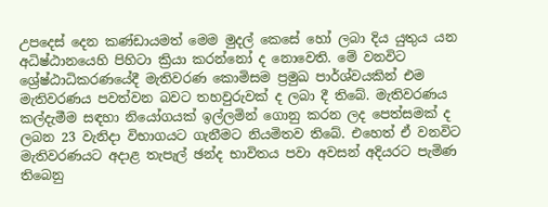උපදෙස් දෙන කණ්ඩායමත් මෙම මුදල් කෙසේ හෝ ලබා දිය යුතුය යන අධිෂ්ඨානයෙහි පිහිටා ක්‍රියා කරන්නෝ ද නොවෙති. මේ වනවිට ශ්‍රේෂ්ඨාධිකරණයේදී මැතිවරණ කොමිසම ප්‍රමුඛ පාර්ශ්වයකින් එම මැතිවරණය පවත්වන බවට තහවුරුවක් ද ලබා දී තිබේ. මැතිවරණය කල්දැමීම සඳහා නියෝගයක් ඉල්ලමින් ගොනු කරන ලද පෙත්සමක් ද ලබන 23 වැනිදා විභාගයට ගැනීමට නියමිතව තිබේ. එහෙත් ඒ වනවිට මැතිවරණයට අදාළ තැපැල් ඡන්ද භාවිතය පවා අවසන් අදියරට පැමිණ තිබෙනු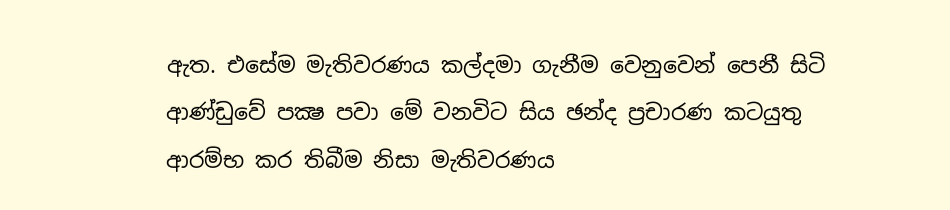ඇත. එසේම මැතිවරණය කල්දමා ගැනීම වෙනුවෙන් පෙනී සිටි ආණ්ඩුවේ පක්‍ෂ පවා මේ වනවිට සිය ඡන්ද ප්‍රචාරණ කටයුතු ආරම්භ කර තිබීම නිසා මැතිවරණය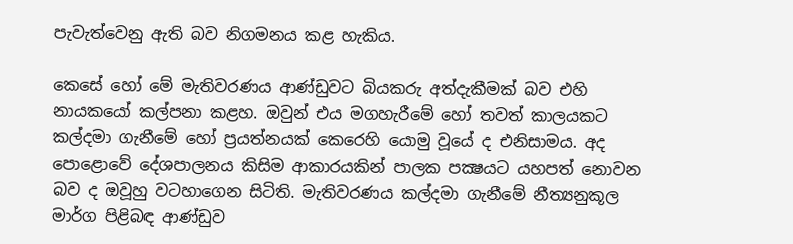පැවැත්වෙනු ඇති බව නිගමනය කළ හැකිය.

කෙසේ හෝ මේ මැතිවරණය ආණ්ඩුවට බියකරු අත්දැකීමක් බව එහි නායකයෝ කල්පනා කළහ. ඔවුන් එය මගහැරීමේ හෝ තවත් කාලයකට කල්දමා ගැනීමේ හෝ ප්‍රයත්නයක් කෙරෙහි යොමු වූයේ ද එනිසාමය. අද පොළොවේ දේශපාලනය කිසිම ආකාරයකින් පාලක පක්‍ෂයට යහපත් නොවන බව ද ඔවූහු වටහාගෙන සිටිති. මැතිවරණය කල්දමා ගැනීමේ නීත්‍යනුකූල මාර්ග පිළිබඳ ආණ්ඩුව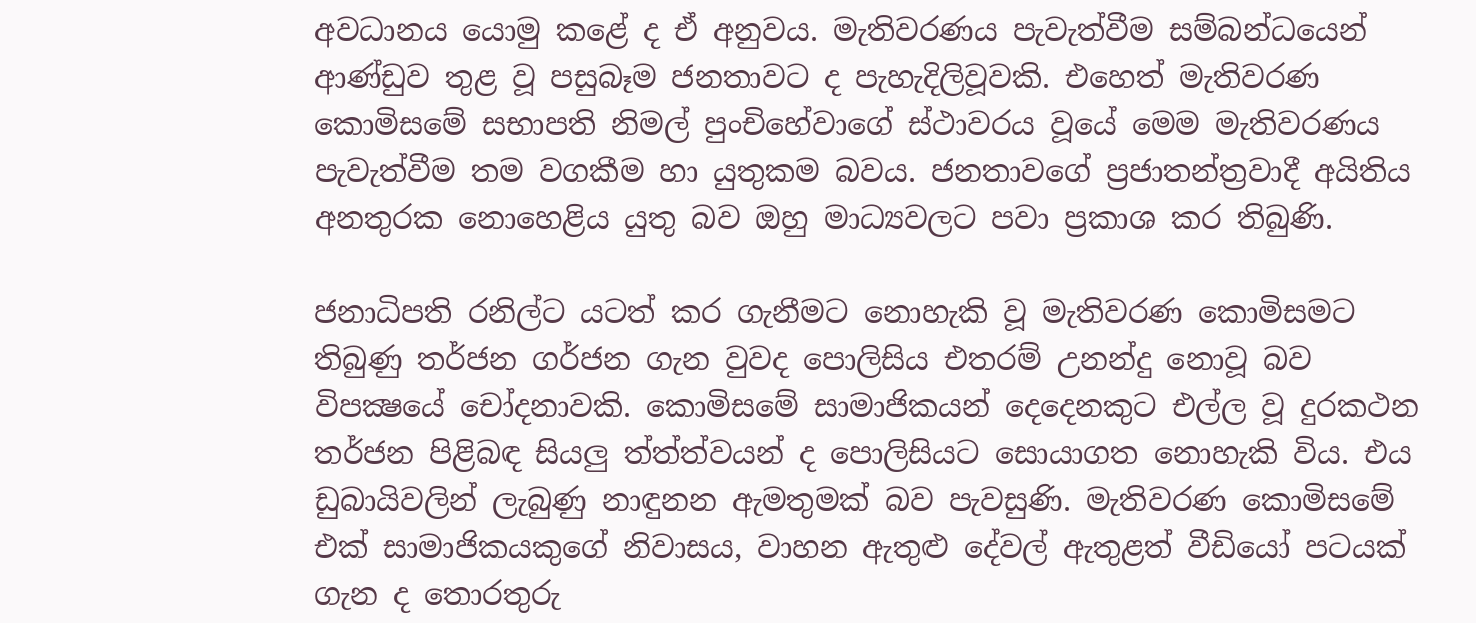අවධානය යොමු කළේ ද ඒ අනුවය. මැතිවරණය පැවැත්වීම සම්බන්ධයෙන් ආණ්ඩුව තුළ වූ පසුබෑම ජනතාවට ද පැහැදිලිවූවකි. එහෙත් මැතිවරණ කොමිසමේ සභාපති නිමල් පුංචිහේවාගේ ස්ථාවරය වූයේ මෙම මැතිවරණය පැවැත්වීම තම වගකීම හා යුතුකම බවය. ජනතාවගේ ප්‍රජාතන්ත්‍රවාදී අයිතිය අනතුරක නොහෙළිය යුතු බව ඔහු මාධ්‍යවලට පවා ප්‍රකාශ කර තිබුණි.

ජනාධිපති රනිල්ට යටත් කර ගැනීමට නොහැකි වූ මැතිවරණ කොමිසමට තිබුණු තර්ජන ගර්ජන ගැන වුවද පොලිසිය එතරම් උනන්දු නොවූ බව විපක්‍ෂයේ චෝදනාවකි. කොමිසමේ සාමාජිකයන් දෙදෙනකුට එල්ල වූ දුරකථන තර්ජන පිළිබඳ සියලු ත්ත්ත්වයන් ද පොලිසියට සොයාගත නොහැකි විය. එය ඩුබායිවලින් ලැබුණු නාඳුනන ඇමතුමක් බව පැවසුණි. මැතිවරණ කොමිසමේ එක් සාමාජිකයකුගේ නිවාසය, වාහන ඇතුළු දේවල් ඇතුළත් වීඩියෝ පටයක් ගැන ද තොරතුරු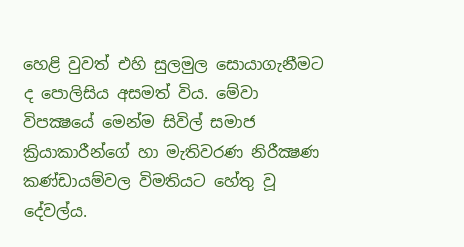හෙළි වුවත් එහි සුලමුල සොයාගැනීමට ද පොලිසිය අසමත් විය. මේවා විපක්‍ෂයේ මෙන්ම සිවිල් සමාජ ක්‍රියාකාරීන්ගේ හා මැතිවරණ නිරීක්‍ෂණ කණ්ඩායම්වල විමතියට හේතු වූ දේවල්ය.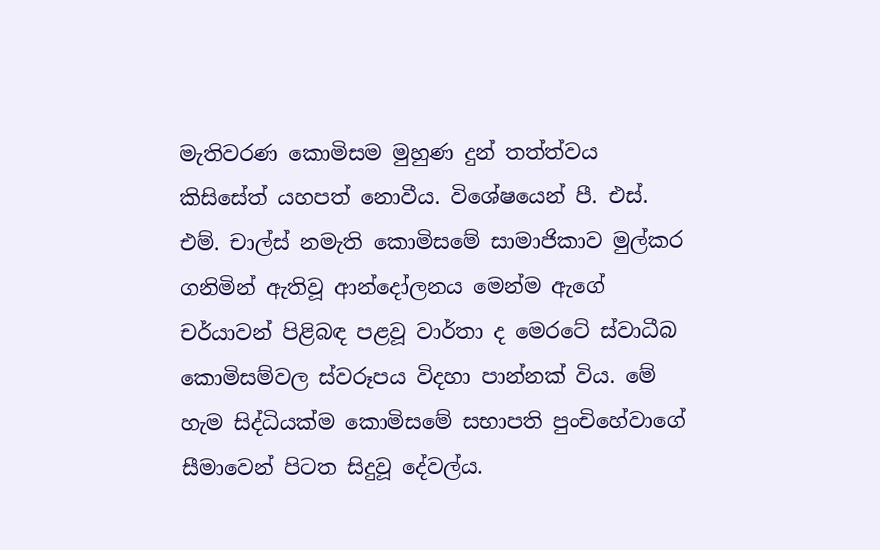මැතිවරණ කොමිසම මුහුණ දුන් තත්ත්වය කිසිසේත් යහපත් නොවීය. විශේෂයෙන් පී. එස්. එම්. චාල්ස් නමැති කොමිසමේ සාමාජිකාව මුල්කර ගනිමින් ඇතිවූ ආන්දෝලනය මෙන්ම ඇගේ චර්යාවන් පිළිබඳ පළවූ වාර්තා ද මෙරටේ ස්වාධීබ කොමිසම්වල ස්වරූපය විදහා පාන්නක් විය. මේ හැම සිද්ධියක්ම කොමිසමේ සභාපති පුංචිහේවාගේ සීමාවෙන් පිටත සිදුවූ දේවල්ය.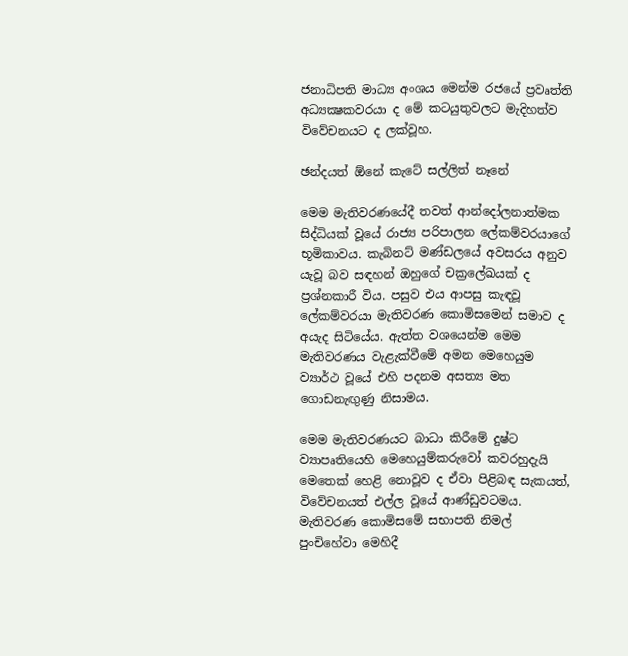ජනාධිපති මාධ්‍ය අංශය මෙන්ම රජයේ ප්‍රවෘත්ති අධ්‍යක්‍ෂකවරයා ද මේ කටයුතුවලට මැදිහත්ව විවේචනයට ද ලක්වූහ.

ඡන්දයත් ඕනේ කැටේ සල්ලිත් නෑනේ

මෙම මැතිවරණයේදී තවත් ආන්දෝලනාත්මක සිද්ධියක් වූයේ රාජ්‍ය පරිපාලන ලේකම්වරයාගේ භූමිකාවය. කැබිනට් මණ්ඩලයේ අවසරය අනුව යැවූ බව සඳහන් ඔහුගේ චක්‍රලේඛයක් ද ප්‍රශ්නකාරී විය. පසුව එය ආපසු කැඳවූ ලේකම්වරයා මැතිවරණ කොමිසමෙන් සමාව ද අයැද සිටියේය. ඇත්ත වශයෙන්ම මෙම මැතිවරණය වැළැක්වීමේ අමන මෙහෙයුම ව්‍යාර්ථ වූයේ එහි පදනම අසත්‍ය මත ගොඩනැඟුණු නිසාමය.

මෙම මැතිවරණයට බාධා කිරීමේ දුෂ්ට ව්‍යාපෘතියෙහි මෙහෙයුම්කරුවෝ කවරහුදැයි මෙතෙක් හෙළි නොවූව ද ඒවා පිළිබඳ සැකයත්, විවේචනයත් එල්ල වූයේ ආණ්ඩුවටමය. මැතිවරණ කොමිසමේ සභාපති නිමල් පුංචිහේවා මෙහිදී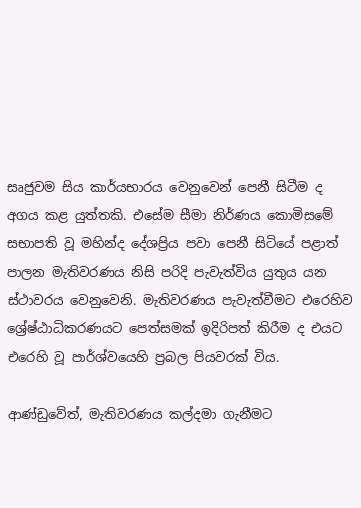සෘජුවම සිය කාර්යභාරය වෙනුවෙන් පෙනී සිටීම ද අගය කළ යුත්තකි. එසේම සීමා නිර්ණය කොමිසමේ සභාපති වූ මහින්ද දේශප්‍රිය පවා පෙනී සිටියේ පළාත් පාලන මැතිවරණය නිසි පරිදි පැවැත්විය යුතුය යන ස්ථාවරය වෙනුවෙනි. මැතිවරණය පැවැත්වීමට එරෙහිව ශ්‍රේෂ්ඨාධිකරණයට පෙත්සමක් ඉදිරිපත් කිරීම ද එයට එරෙහි වූ පාර්ශ්වයෙහි ප්‍රබල පියවරක් විය.

ආණ්ඩුවේත්, මැතිවරණය කල්දමා ගැනීමට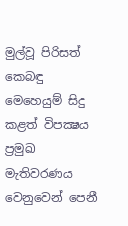මුල්වූ පිරිසත් කෙබඳු මෙහෙයුම් සිදු කළත් විපක්‍ෂය ප්‍රමුඛ මැතිවරණය වෙනුවෙන් පෙනී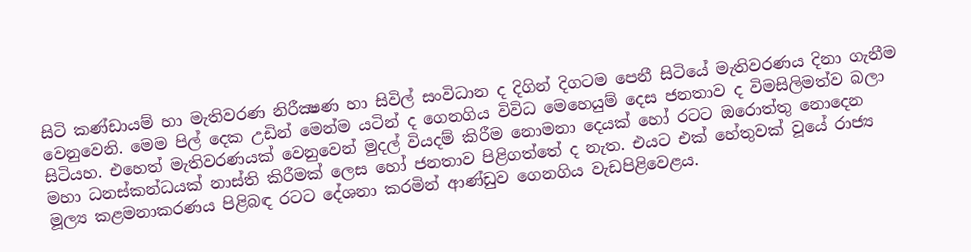සිටි කණ්ඩායම් හා මැතිවරණ නිරීක්‍ෂණ හා සිවිල් සංවිධාන ද දිගින් දිගටම පෙනී සිටියේ මැතිවරණය දිනා ගැනීම වෙනුවෙනි. මෙම පිල් දෙක උඩින් මෙන්ම යටින් ද ගෙනගිය විවිධ මෙහෙයුම් දෙස ජනතාව ද විමසිලිමත්ව බලා සිටියහ. එහෙත් මැතිවරණයක් වෙනුවෙන් මුදල් වියදම් කිරීම නොමනා දෙයක් හෝ රටට ඔරොත්තු නොදෙන මහා ධනස්කන්ධයක් නාස්ති කිරීමක් ලෙස හෝ ජනතාව පිළිගත්තේ ද නැත. එයට එක් හේතුවක් වූයේ රාජ්‍ය මූල්‍ය කළමනාකරණය පිළිබඳ රටට දේශනා කරමින් ආණ්ඩුව ගෙනගිය වැඩපිළිවෙළය.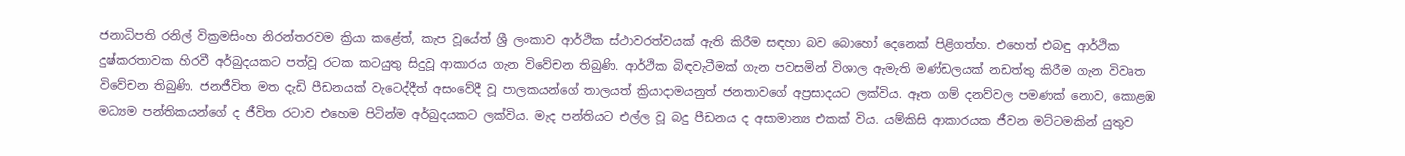ජනාධිපති රනිල් වික්‍රමසිංහ නිරන්තරවම ක්‍රියා කළේත්, කැප වූයේත් ශ්‍රී ලංකාව ආර්ථික ස්ථාවරත්වයක් ඇති කිරීම සඳහා බව බොහෝ දෙනෙක් පිළිගත්හ. එහෙත් එබඳු ආර්ථික දුෂ්කරතාවක හිරවී අර්බුදයකට පත්වූ රටක කටයුතු සිදුවූ ආකාරය ගැන විවේචන තිබුණි. ආර්ථික බිඳවැටීමක් ගැන පවසමින් විශාල ඇමැති මණ්ඩලයක් නඩත්තු කිරීම ගැන විවෘත විවේචන තිබුණි. ජනජීවිත මත දැඩි පීඩනයක් වැටෙද්දීත් අසංවේදී වූ පාලකයන්ගේ තාලයත් ක්‍රියාදාමයනුත් ජනතාවගේ අප්‍රසාදයට ලක්විය. ඈත ගම් දනව්වල පමණක් නොව, කොළඹ මධ්‍යම පන්තිකයන්ගේ ද ජීවිත රටාව එහෙම පිටින්ම අර්බුදයකට ලක්විය. මැද පන්තියට එල්ල වූ බදු පීඩනය ද අසාමාන්‍ය එකක් විය. යම්කිසි ආකාරයක ජීවන මට්ටමකින් යුතුව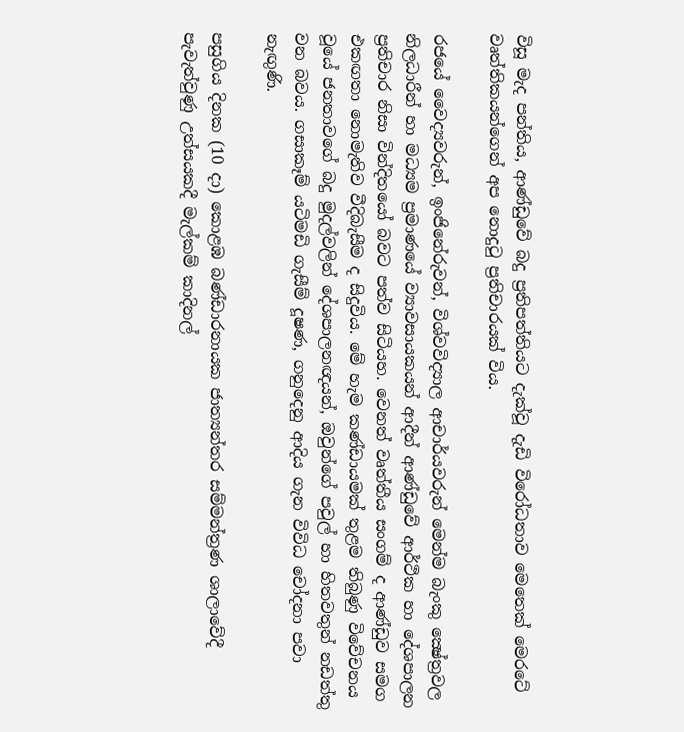විසූ මැද පන්තිය, ආණ්ඩුවේ බදු ප්‍රතිපත්තියට දැක්වූ දැඩි විරෝධතාව මෙතෙක් මෙරටේ වෘත්තිකයන්ගෙන් අප නොදුටු ප්‍රතිචාරයක් විය.

රජයේ වෛද්‍යවරුන්, ඉංජිනේරුවන්, විශ්වවිද්‍යාල ආචාර්යවරුන් මෙන්ම බැංකු ක්‍ෂේත්‍රවල නිලධාරීන් හා මධ්‍යම ප්‍රමාණයේ ව්‍යාවසායකයන් ආදීන් ආණ්ඩුවේ ආර්ථික හා දේශපාලන ප්‍රතිචාර නිසා වින්දිතයෝ බවට පත්ව සිටියහ. වෙනත් වෘත්තීය සංගම් ද ආණ්ඩුව සමග එකඟතා නොමැතිව වීදිබැසීම ද සිදුවිය. මේ හැම කණ්ඩායමක් තුළම තිබුණු විවේචනය වූයේ ජනතාවගේ බදු මුදල්වලින් දේශපාලනඥයන්, ඔවුන්ගේ පවුල් හා හිතවතුන් නඩත්තු වන බවය. ගසාකෑම් යටිමඩි ගැසීම් දූෂණ, ගනුදෙනු ආදිය ගැන විවිධ චෝදනා පවා නැඟුණි.

පසුගිය දිනක (10 දා) කොළඹ බණ්ඩාරනායක ජාත්‍යන්තර සම්මන්ත්‍රණ ශාලාවේදී පැවැත්වුණු උත්සයකදී මැල්කම් කාදිනල්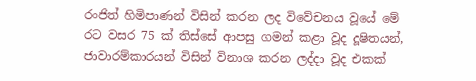රංජිත් හිමිපාණන් විසින් කරන ලද විවේචනය වූයේ මේ රට වසර 75 ක් තිස්සේ ආපසු ගමන් කළා වූද දූෂිතයන්, ජාවාරම්කාරයන් විසින් විනාශ කරන ලද්දා වූද එකක්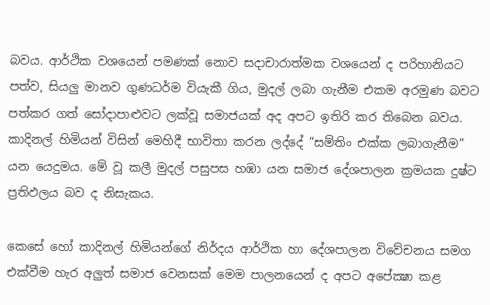බවය. ආර්ථික වශයෙන් පමණක් නොව සදාචාරාත්මක වශයෙන් ද පරිහානියට පත්ව, සියලු මානව ගුණධර්ම වියැකී ගිය, මුදල් ලබා ගැනීම එකම අරමුණ බවට පත්කර ගත් සෝදාපාළුවට ලක්වූ සමාජයක් අද අපට ඉතිරි කර තිබෙන බවය. කාදිනල් හිමියන් විසින් මෙහිදී භාවිතා කරන ලද්දේ “සම්තිං එක්ක ලබාගැනීම” යන යෙදුමය. මේ වූ කලී මුදල් පසුපස හඹා යන සමාජ දේශපාලන ක්‍රමයක දුෂ්ට ප්‍රතිඵලය බව ද නිසැකය.

කෙසේ හෝ කාදිනල් හිමියන්ගේ නිර්දය ආර්ථික හා දේශපාලන විවේචනය සමග එක්වීම හැර අලුත් සමාජ වෙනසක් මෙම පාලනයෙන් ද අපට අපේක්‍ෂා කළ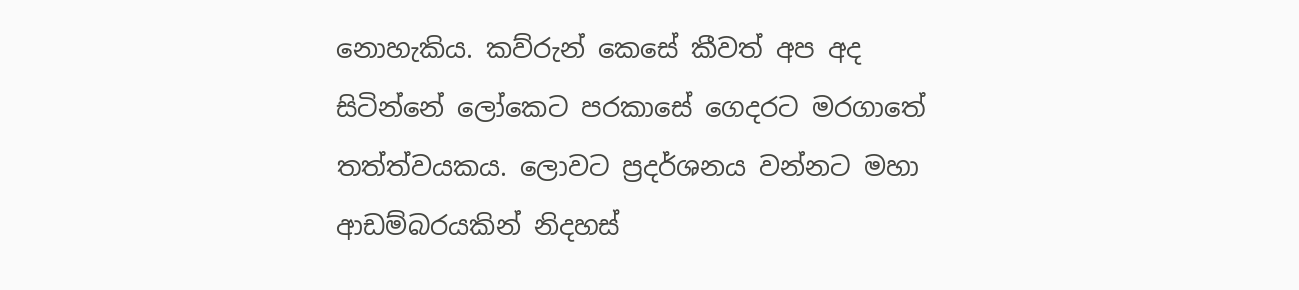නොහැකිය. කව්රුන් කෙසේ කීවත් අප අද සිටින්නේ ලෝකෙට පරකාසේ ගෙදරට මරගාතේ තත්ත්වයකය. ලොවට ප්‍රදර්ශනය වන්නට මහා ආඩම්බරයකින් නිදහස්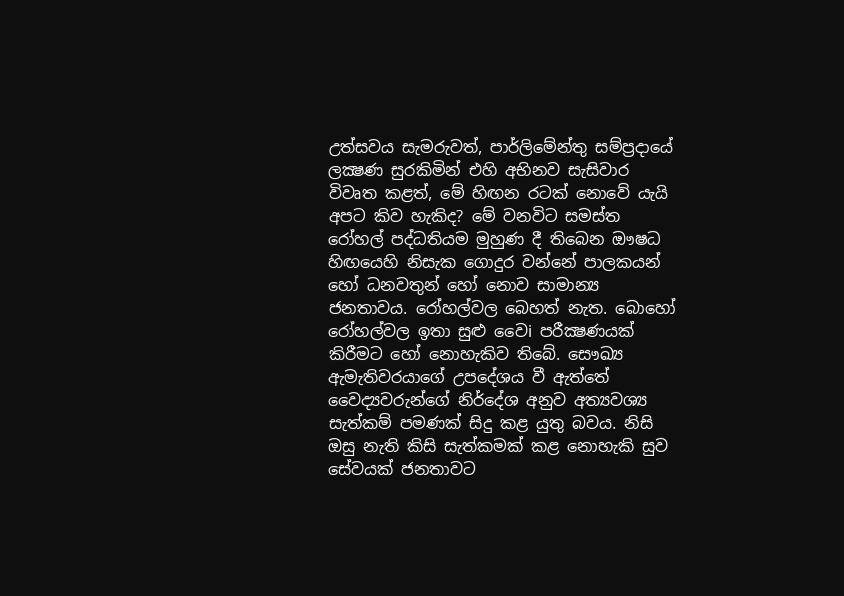උත්සවය සැමරුවත්, පාර්ලිමේන්තු සම්ප්‍රදායේ ලක්‍ෂණ සුරකිමින් එහි අභිනව සැසිවාර විවෘත කළත්, මේ හිඟන රටක් නොවේ යැයි අපට කිව හැකිද? මේ වනවිට සමස්ත රෝහල් පද්ධතියම මුහුණ දී තිබෙන ඖෂධ හිඟයෙහි නිසැක ගොදුර වන්නේ පාලකයන් හෝ ධනවතුන් හෝ නොව සාමාන්‍ය ජනතාවය. රෝහල්වල බෙහත් නැත. බොහෝ රෝහල්වල ඉතා සුළු වෛi පරීක්‍ෂණයක් කිරීමට හෝ නොහැකිව තිබේ. සෞඛ්‍ය ඇමැතිවරයාගේ උපදේශය වී ඇත්තේ වෛද්‍යවරුන්ගේ නිර්දේශ අනුව අත්‍යවශ්‍ය සැත්කම් පමණක් සිදු කළ යුතු බවය. නිසි ඔසු නැති කිසි සැත්කමක් කළ නොහැකි සුව සේවයක් ජනතාවට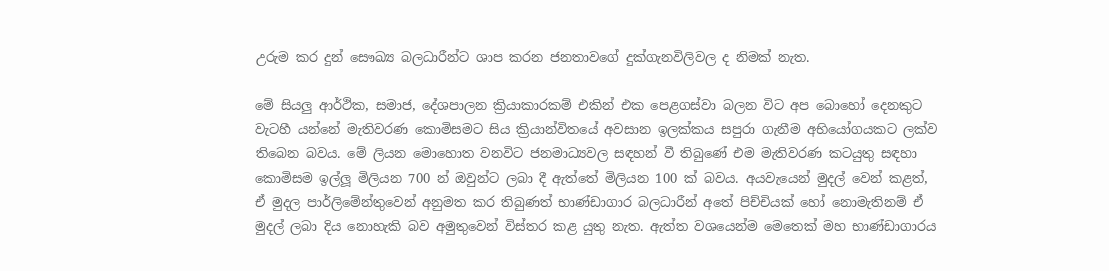උරුම කර දුන් සෞඛ්‍ය බලධාරීන්ට ශාප කරන ජනතාවගේ දුක්ගැනවිලිවල ද නිමක් නැත.

මේ සියලු ආර්ථික, සමාජ, දේශපාලන ක්‍රියාකාරකම් එකින් එක පෙළගස්වා බලන විට අප බොහෝ දෙනකුට වැටහී යන්නේ මැතිවරණ කොමිසමට සිය ක්‍රියාන්විතයේ අවසාන ඉලක්කය සපුරා ගැනීම අභියෝගයකට ලක්ව තිබෙන බවය. මේ ලියන මොහොත වනවිට ජනමාධ්‍යවල සඳහන් වී තිබුණේ එම මැතිවරණ කටයුතු සඳහා කොමිසම ඉල්ලූ මිලියන 700 න් ඔවුන්ට ලබා දී ඇත්තේ මිලියන 100 ක් බවය. අයවැයෙන් මුදල් වෙන් කළත්, ඒ මුදල පාර්ලිමේන්තුවෙන් අනුමත කර තිබුණත් භාණ්ඩාගාර බලධාරීන් අතේ පිච්චියක් හෝ නොමැතිනම් ඒ මුදල් ලබා දිය නොහැකි බව අමුතුවෙන් විස්තර කළ යුතු නැත. ඇත්ත වශයෙන්ම මෙතෙක් මහ භාණ්ඩාගාරය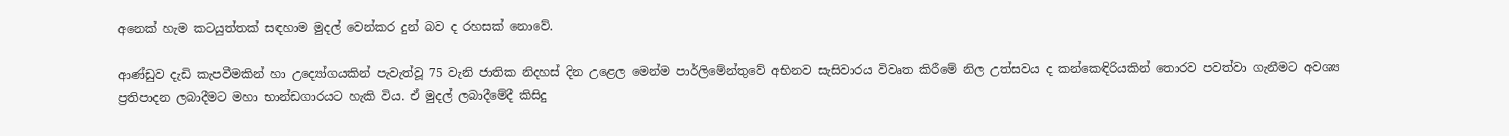අනෙක් හැම කටයුත්තක් සඳහාම මුදල් වෙන්කර දුන් බව ද රහසක් නොවේ.

ආණ්ඩුව දැඩි කැපවීමකින් හා උද්‍යෝගයකින් පැවැත්වූ 75 වැනි ජාතික නිදහස් දින උළෙල මෙන්ම පාර්ලිමේන්තුවේ අභිනව සැසිවාරය විවෘත කිරීමේ නිල උත්සවය ද කන්කෙඳිරියකින් තොරව පවත්වා ගැනීමට අවශ්‍ය ප්‍රතිපාදන ලබාදීමට මහා භාන්ඩගාරයට හැකි විය. ඒ මුදල් ලබාදීමේදී කිසිදු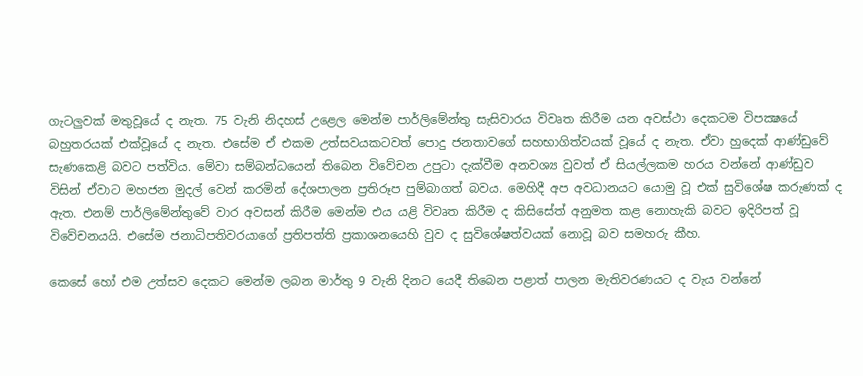ගැටලුවක් මතුවූයේ ද නැත. 75 වැනි නිදහස් උළෙල මෙන්ම පාර්ලිමේන්තු සැසිවාරය විවෘත කිරීම යන අවස්ථා දෙකටම විපක්‍ෂයේ බහුතරයක් එක්වූයේ ද නැත. එසේම ඒ එකම උත්සවයකටවත් පොදු ජනතාවගේ සහභාගිත්වයක් වූයේ ද නැත. ඒවා හුදෙක් ආණ්ඩුවේ සැණකෙළි බවට පත්විය. මේවා සම්බන්ධයෙන් තිබෙන විවේචන උපුටා දැක්වීම අනවශ්‍ය වුවත් ඒ සියල්ලකම හරය වන්නේ ආණ්ඩුව විසින් ඒවාට මහජන මුදල් වෙන් කරමින් දේශපාලන ප්‍රතිරූප පුම්බාගත් බවය. මෙහිදී අප අවධානයට යොමු වූ එක් සුවිශේෂ කරුණක් ද ඇත. එනම් පාර්ලිමේන්තුවේ වාර අවසන් කිරීම මෙන්ම එය යළි විවෘත කිරීම ද කිසිසේත් අනුමත කළ නොහැකි බවට ඉදිරිපත් වූ විවේචනයයි. එසේම ජනාධිපතිවරයාගේ ප්‍රතිපත්ති ප්‍රකාශනයෙහි වුව ද සුවිශේෂත්වයක් නොවූ බව සමහරු කීහ.

කෙසේ හෝ එම උත්සව දෙකට මෙන්ම ලබන මාර්තු 9 වැනි දිනට යෙදී තිබෙන පළාත් පාලන මැතිවරණයට ද වැය වන්නේ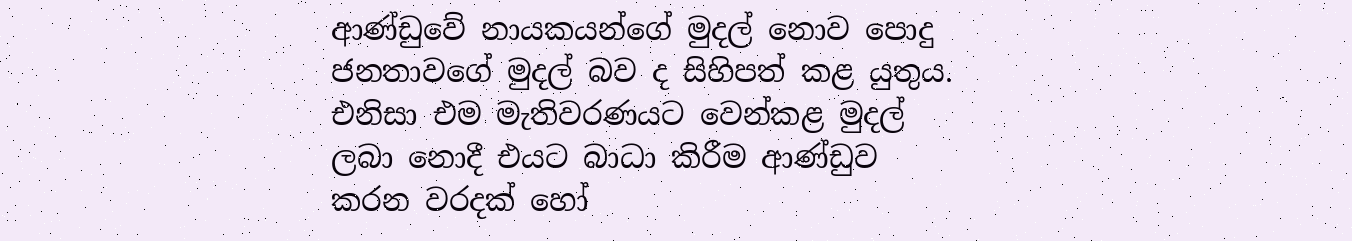ආණ්ඩුවේ නායකයන්ගේ මුදල් නොව පොදු ජනතාවගේ මුදල් බව ද සිහිපත් කළ යුතුය. එනිසා එම මැතිවරණයට වෙන්කළ මුදල් ලබා නොදී එයට බාධා කිරීම ආණ්ඩුව කරන වරදක් හෝ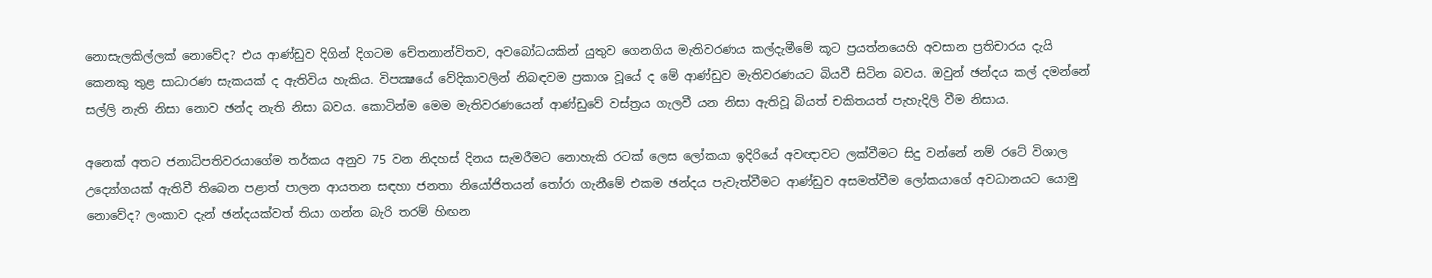නොසැලකිල්ලක් නොවේද? එය ආණ්ඩුව දිගින් දිගටම චේතනාන්විතව, අවබෝධයකින් යුතුව ගෙනගිය මැතිවරණය කල්දැමීමේ කූට ප්‍රයත්නයෙහි අවසාන ප්‍රතිචාරය දැයි කෙනකු තුළ සාධාරණ සැකයක් ද ඇතිවිය හැකිය. විපක්‍ෂයේ වේදිකාවලින් නිබඳවම ප්‍රකාශ වූයේ ද මේ ආණ්ඩුව මැතිවරණයට බියවී සිටින බවය. ඔවුන් ඡන්දය කල් දමන්නේ සල්ලි නැති නිසා නොව ඡන්ද නැති නිසා බවය. කොටින්ම මෙම මැතිවරණයෙන් ආණ්ඩුවේ වස්ත්‍රය ගැලවී යන නිසා ඇතිවූ බියත් චකිතයත් පැහැදිලි වීම නිසාය.

අනෙක් අතට ජනාධිපතිවරයාගේම තර්කය අනුව 75 වන නිදහස් දිනය සැමරීමට නොහැකි රටක් ලෙස ලෝකයා ඉදිරියේ අවඥාවට ලක්වීමට සිදු වන්නේ නම් රටේ විශාල උද්‍යෝගයක් ඇතිවී තිබෙන පළාත් පාලන ආයතන සඳහා ජනතා නියෝජිතයන් තෝරා ගැනීමේ එකම ඡන්දය පැවැත්වීමට ආණ්ඩුව අසමත්වීම ලෝකයාගේ අවධානයට යොමු නොවේද? ලංකාව දැන් ඡන්දයක්වත් තියා ගන්න බැරි තරම් හිඟන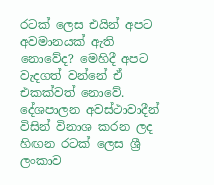රටක් ලෙස එයින් අපට අවමානයක් ඇති නොවේද? මෙහිදී අපට වැදගත් වන්නේ ඒ එකක්වත් නොවේ. දේශපාලන අවස්ථාවාදීන් විසින් විනාශ කරන ලද හිඟන රටක් ලෙස ශ්‍රී ලංකාව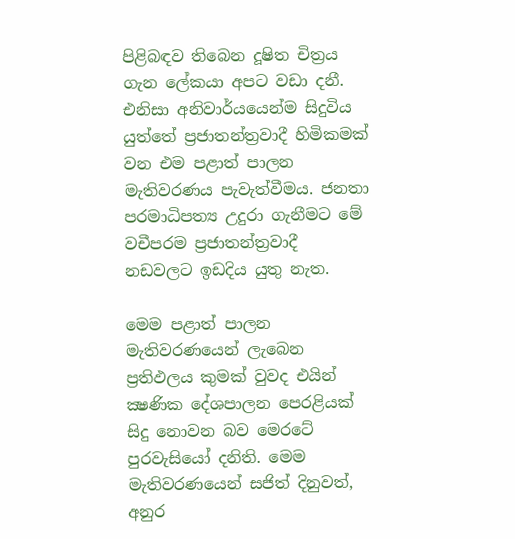පිළිබඳව තිබෙන දූෂිත චිත්‍රය ගැන ලේකයා අපට වඩා දනී. එනිසා අනිවාර්යයෙන්ම සිදුවිය යුත්තේ ප්‍රජාතන්ත්‍රවාදී හිමිකමක් වන එම පළාත් පාලන මැතිවරණය පැවැත්වීමය. ජනතා පරමාධිපත්‍ය උදුරා ගැනීමට මේ වචීපරම ප්‍රජාතන්ත්‍රවාදී නඩවලට ඉඩදිය යුතු නැත.

මෙම පළාත් පාලන මැතිවරණයෙන් ලැබෙන ප්‍රතිඵලය කුමක් වුවද එයින් ක්‍ෂණික දේශපාලන පෙරළියක් සිදු නොවන බව මෙරටේ පුරවැසියෝ දනිති. මෙම මැතිවරණයෙන් සජිත් දිනුවත්, අනුර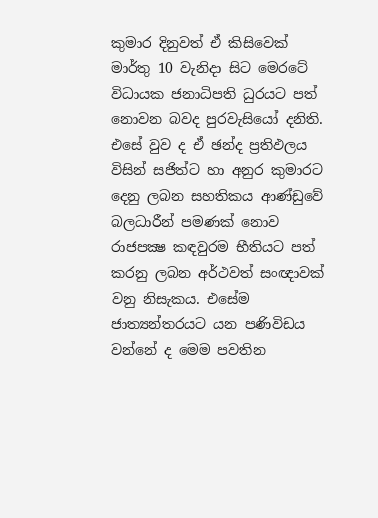කුමාර දිනුවත් ඒ කිසිවෙක් මාර්තු 10 වැනිදා සිට මෙරටේ විධායක ජනාධිපති ධුරයට පත් නොවන බවද පුරවැසියෝ දනිති. එසේ වුව ද ඒ ඡන්ද ප්‍රතිඵලය විසින් සජිත්ට හා අනුර කුමාරට දෙනු ලබන සහතිකය ආණ්ඩුවේ බලධාරීන් පමණක් නොව රාජපක්‍ෂ කඳවුරම භීතියට පත් කරනු ලබන අර්ථවත් සංඥාවක් වනු නිසැකය. එසේම ජාත්‍යන්තරයට යන පණිවිඩය වන්නේ ද මෙම පවතින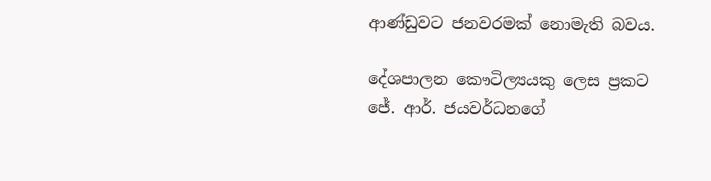ආණ්ඩුවට ජනවරමක් නොමැති බවය.

දේශපාලන කෞටිල්‍යයකු ලෙස ප්‍රකට ජේ. ආර්. ජයවර්ධනගේ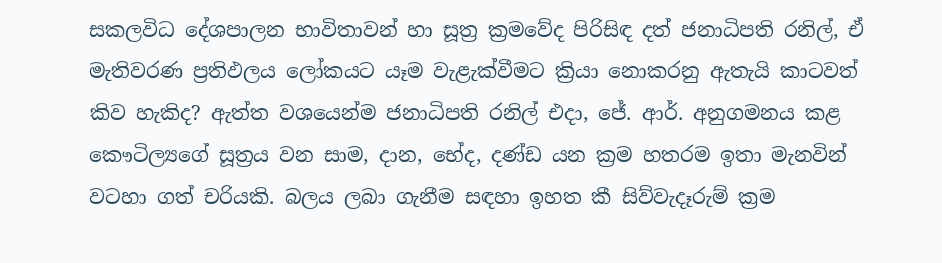සකලවිධ දේශපාලන භාවිතාවන් හා සූත්‍ර ක්‍රමවේද පිරිසිඳ දත් ජනාධිපති රනිල්, ඒ මැතිවරණ ප්‍රතිඵලය ලෝකයට යෑම වැළැක්වීමට ක්‍රියා නොකරනු ඇතැයි කාටවත් කිව හැකිද? ඇත්ත වශයෙන්ම ජනාධිපති රනිල් එදා, ජේ. ආර්. අනුගමනය කළ කෞටිල්‍යගේ සූත්‍රය වන සාම, දාන, භේද, දණ්ඩ යන ක්‍රම හතරම ඉතා මැනවින් වටහා ගත් චරියකි. බලය ලබා ගැනීම සඳහා ඉහත කී සිව්වැදෑරුම් ක්‍රම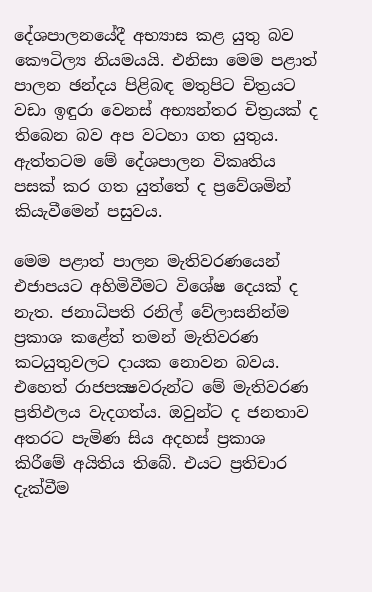දේශපාලනයේදී අභ්‍යාස කළ යුතු බව කෞටිල්‍ය නියමයයි. එනිසා මෙම පළාත් පාලන ඡන්දය පිළිබඳ මතුපිට චිත්‍රයට වඩා ඉඳුරා වෙනස් අභ්‍යන්තර චිත්‍රයක් ද තිබෙන බව අප වටහා ගත යුතුය. ඇත්තටම මේ දේශපාලන විකෘතිය පසක් කර ගත යුත්තේ ද ප්‍රවේශමින් කියැවීමෙන් පසුවය.

මෙම පළාත් පාලන මැතිවරණයෙන් එජාපයට අහිමිවීමට විශේෂ දෙයක් ද නැත. ජනාධිපති රනිල් වේලාසනින්ම ප්‍රකාශ කළේත් තමන් මැතිවරණ කටයුතුවලට දායක නොවන බවය. එහෙත් රාජපක්‍ෂවරුන්ට මේ මැතිවරණ ප්‍රතිඵලය වැදගත්ය. ඔවුන්ට ද ජනතාව අතරට පැමිණ සිය අදහස් ප්‍රකාශ කිරීමේ අයිතිය තිබේ. එයට ප්‍රතිචාර දැක්වීම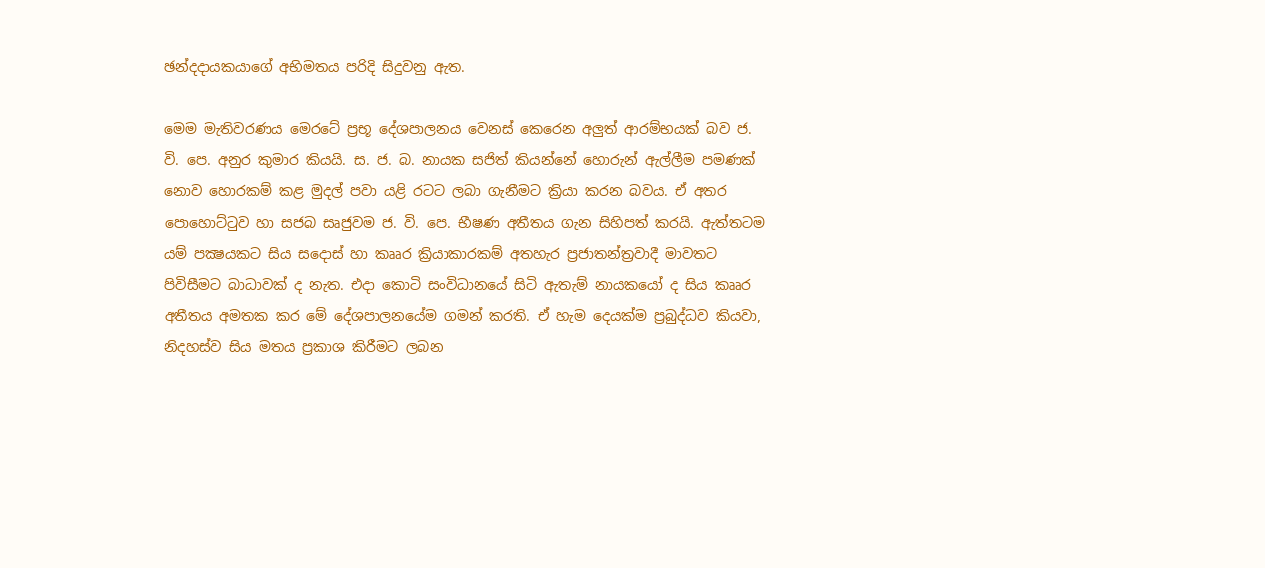ඡන්දදායකයාගේ අභිමතය පරිදි සිදුවනු ඇත.

මෙම මැතිවරණය මෙරටේ ප්‍රභූ දේශපාලනය වෙනස් කෙරෙන අලුත් ආරම්භයක් බව ජ. වි. පෙ. අනුර කුමාර කියයි. ස. ජ. බ. නායක සජිත් කියන්නේ හොරුන් ඇල්ලීම පමණක් නොව හොරකම් කළ මුදල් පවා යළි රටට ලබා ගැනීමට ක්‍රියා කරන බවය. ඒ අතර පොහොට්ටුව හා සජබ සෘජුවම ජ. වි. පෙ. භීෂණ අතීතය ගැන සිහිපත් කරයි. ඇත්තටම යම් පක්‍ෂයකට සිය සදොස් හා කෲර ක්‍රියාකාරකම් අතහැර ප්‍රජාතන්ත්‍රවාදී මාවතට පිවිසීමට බාධාවක් ද නැත. එදා කොටි සංවිධානයේ සිටි ඇතැම් නායකයෝ ද සිය කෲර අතීතය අමතක කර මේ දේශපාලනයේම ගමන් කරති. ඒ හැම දෙයක්ම ප්‍රබුද්ධව කියවා, නිදහස්ව සිය මතය ප්‍රකාශ කිරීමට ලබන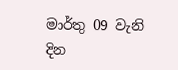මාර්තු 09 වැනි දින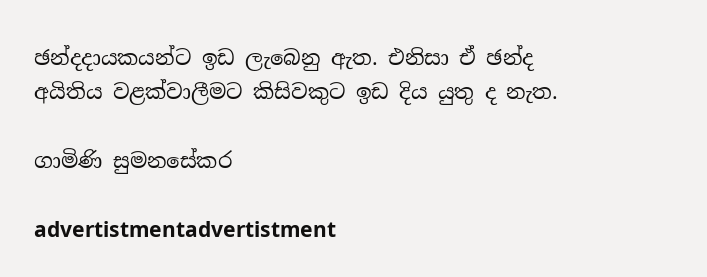ඡන්දදායකයන්ට ඉඩ ලැබෙනු ඇත. එනිසා ඒ ඡන්ද අයිතිය වළක්වාලීමට කිසිවකුට ඉඩ දිය යුතු ද නැත.

ගාමිණි සුමනසේකර

advertistmentadvertistment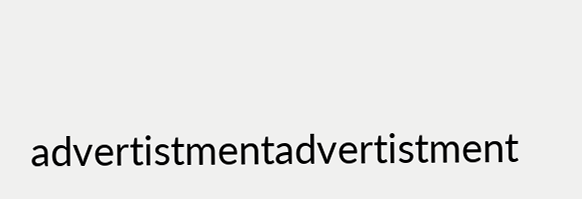advertistmentadvertistment